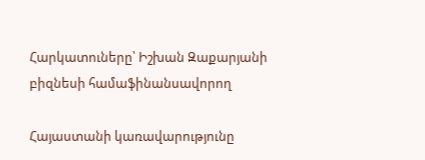Հարկատուները՝ Իշխան Զաքարյանի բիզնեսի համաֆինանսավորող

Հայաստանի կառավարությունը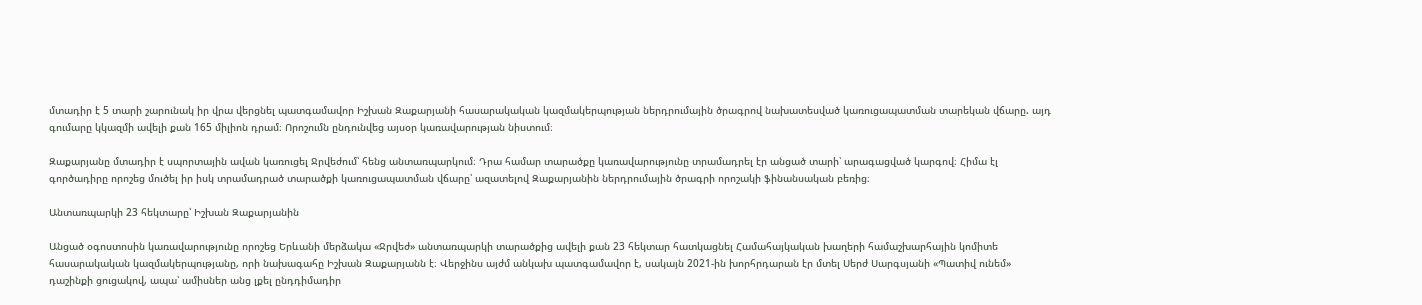մտադիր է 5 տարի շարունակ իր վրա վերցնել պատգամավոր Իշխան Զաքարյանի հասարակական կազմակերպության ներդրումային ծրագրով նախատեսված կառուցապատման տարեկան վճարը. այդ գումարը կկազմի ավելի քան 165 միլիոն դրամ։ Որոշումն ընդունվեց այսօր կառավարության նիստում։

Զաքարյանը մտադիր է սպորտային ավան կառուցել Ջրվեժում՝ հենց անտառպարկում։ Դրա համար տարածքը կառավարությունը տրամադրել էր անցած տարի՝ արագացված կարգով։ Հիմա էլ գործադիրը որոշեց մուծել իր իսկ տրամադրած տարածքի կառուցապատման վճարը՝ ազատելով Զաքարյանին ներդրումային ծրագրի որոշակի ֆինանսական բեռից։

Անտառպարկի 23 հեկտարը՝ Իշխան Զաքարյանին

Անցած օգոստոսին կառավարությունը որոշեց Երևանի մերձակա «Ջրվեժ» անտառպարկի տարածքից ավելի քան 23 հեկտար հատկացնել Համահայկական խաղերի համաշխարհային կոմիտե հասարակական կազմակերպությանը, որի նախագահը Իշխան Զաքարյանն է։ Վերջինս այժմ անկախ պատգամավոր է, սակայն 2021-ին խորհրդարան էր մտել Սերժ Սարգսյանի «Պատիվ ունեմ» դաշինքի ցուցակով, ապա՝ ամիսներ անց լքել ընդդիմադիր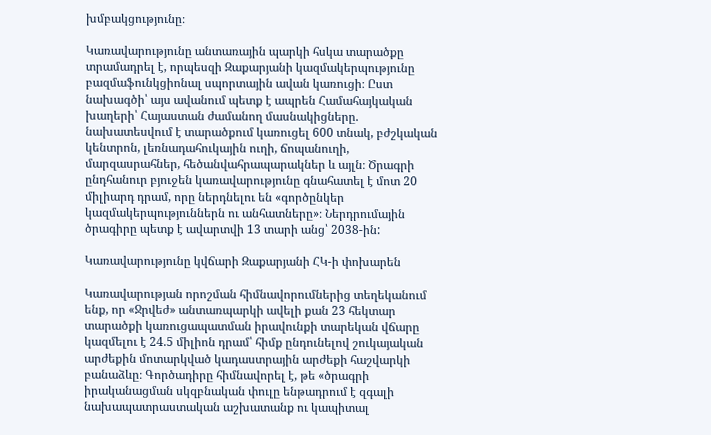խմբակցությունը։

Կառավարությունը անտառային պարկի հսկա տարածքը տրամադրել է, որպեսզի Զաքարյանի կազմակերպությունը բազմաֆունկցիոնալ սպորտային ավան կառուցի։ Ըստ նախագծի՝ այս ավանում պետք է ապրեն Համահայկական խաղերի՝ Հայաստան ժամանող մասնակիցները. նախատեսվում է տարածքում կառուցել 600 տնակ, բժշկական կենտրոն, լեռնադահուկային ուղի, ճոպանուղի, մարզասրահներ, հեծանվահրապարակներ և այլն։ Ծրագրի ընդհանուր բյուջեն կառավարությունը գնահատել է մոտ 20 միլիարդ դրամ, որը ներդնելու են «գործընկեր կազմակերպություններն ու անհատները»։ Ներդրումային ծրագիրը պետք է ավարտվի 13 տարի անց՝ 2038-ին:

Կառավարությունը կվճարի Զաքարյանի ՀԿ-ի փոխարեն

Կառավարության որոշման հիմնավորումներից տեղեկանում ենք, որ «Ջրվեժ» անտառպարկի ավելի քան 23 հեկտար տարածքի կառուցապատման իրավունքի տարեկան վճարը կազմելու է 24.5 միլիոն դրամ՝ հիմք ընդունելով շուկայական արժեքին մոտարկված կադաստրային արժեքի հաշվարկի բանաձևը։ Գործադիրը հիմնավորել է, թե «ծրագրի իրականացման սկզբնական փուլը ենթադրում է զգալի նախապատրաստական աշխատանք ու կապիտալ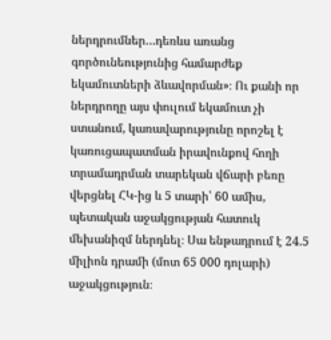ներդրումներ…դեռևս առանց գործունեությունից համարժեք եկամուտների ձևավորման»։ Ու քանի որ ներդրողը այս փուլում եկամուտ չի ստանում, կառավարությունը որոշել է կառուցապատման իրավունքով հողի տրամադրման տարեկան վճարի բեռը վերցնել ՀԿ-ից և 5 տարի՝ 60 ամիս, պետական աջակցության հատուկ մեխանիզմ ներդնել։ Սա ենթադրում է 24.5 միլիոն դրամի (մոտ 65 000 դոլարի) աջակցություն։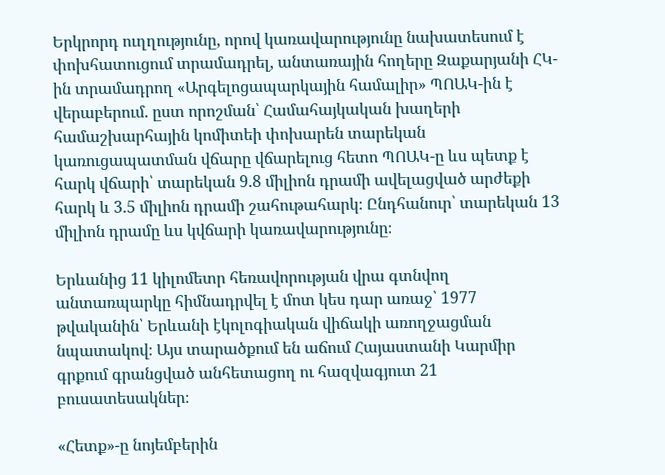Երկրորդ ուղղությունը, որով կառավարությունը նախատեսում է փոխհատուցում տրամադրել, անտառային հողերը Զաքարյանի ՀԿ-ին տրամադրող «Արգելոցապարկային համալիր» ՊՈԱԿ-ին է վերաբերում. ըստ որոշման՝ Համահայկական խաղերի համաշխարհային կոմիտեի փոխարեն տարեկան կառուցապատման վճարը վճարելուց հետո ՊՈԱԿ-ը ևս պետք է հարկ վճարի՝ տարեկան 9.8 միլիոն դրամի ավելացված արժեքի հարկ և 3.5 միլիոն դրամի շահութահարկ։ Ընդհանուր՝ տարեկան 13 միլիոն դրամը ևս կվճարի կառավարությունը։

Երևանից 11 կիլոմետր հեռավորության վրա գտնվող անտառպարկը հիմնադրվել է մոտ կես դար առաջ՝ 1977 թվականին՝ Երևանի էկոլոգիական վիճակի առողջացման նպատակով։ Այս տարածքում են աճում Հայաստանի Կարմիր գրքում գրանցված անհետացող ու հազվագյուտ 21 բուսատեսակներ։

«Հետք»-ը նոյեմբերին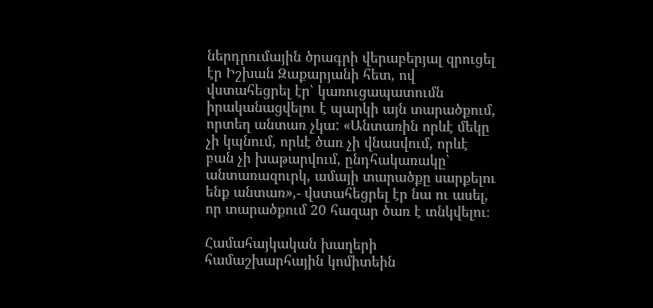ներդրումային ծրագրի վերաբերյալ զրուցել էր Իշխան Զաքարյանի հետ, ով վստահեցրել էր՝ կառուցապատումն իրականացվելու է պարկի այն տարածքում, որտեղ անտառ չկա: «Անտառին որևէ մեկը չի կպնում, որևէ ծառ չի վնասվում, որևէ բան չի խաթարվում, ընդհակառակը՝ անտառազուրկ, ամայի տարածքը սարքելու ենք անտառ»,- վստահեցրել էր նա ու ասել, որ տարածքում 20 հազար ծառ է տնկվելու։

Համահայկական խաղերի համաշխարհային կոմիտեին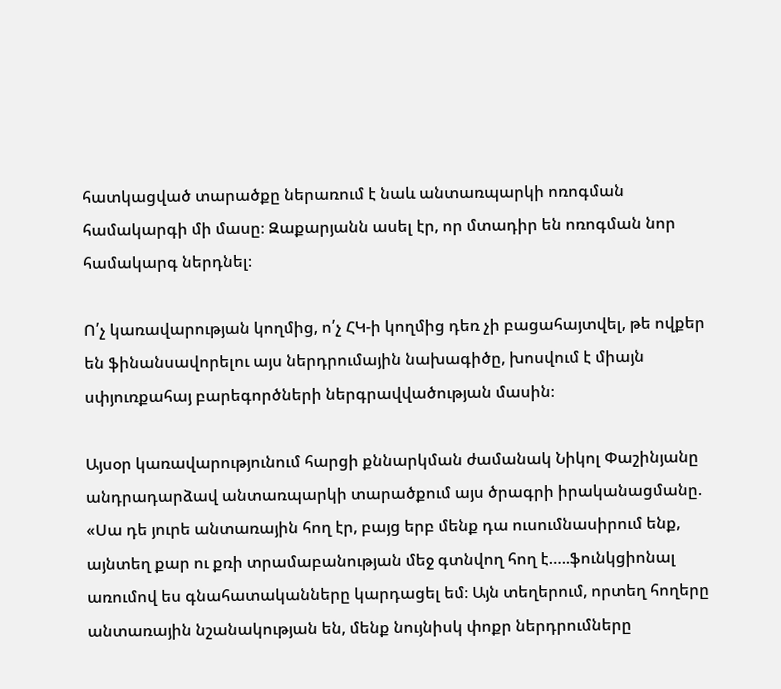հատկացված տարածքը ներառում է նաև անտառպարկի ոռոգման համակարգի մի մասը։ Զաքարյանն ասել էր, որ մտադիր են ոռոգման նոր համակարգ ներդնել։

Ո՛չ կառավարության կողմից, ո՛չ ՀԿ-ի կողմից դեռ չի բացահայտվել, թե ովքեր են ֆինանսավորելու այս ներդրումային նախագիծը, խոսվում է միայն սփյուռքահայ բարեգործների ներգրավվածության մասին։

Այսօր կառավարությունում հարցի քննարկման ժամանակ Նիկոլ Փաշինյանը անդրադարձավ անտառպարկի տարածքում այս ծրագրի իրականացմանը. «Սա դե յուրե անտառային հող էր, բայց երբ մենք դա ուսումնասիրում ենք, այնտեղ քար ու քռի տրամաբանության մեջ գտնվող հող է…..ֆունկցիոնալ առումով ես գնահատականները կարդացել եմ։ Այն տեղերում, որտեղ հողերը անտառային նշանակության են, մենք նույնիսկ փոքր ներդրումները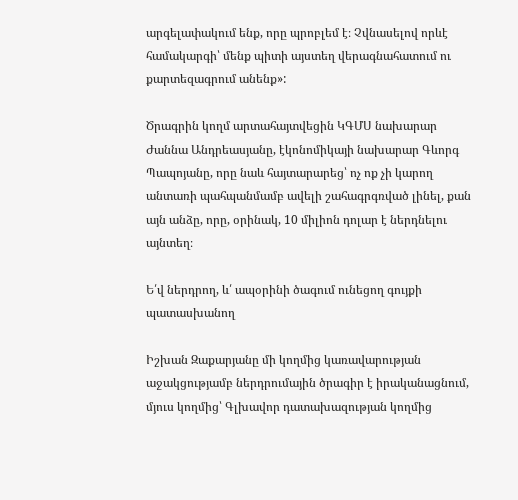արգելափակում ենք, որը պրոբլեմ է։ Չվնասելով որևէ համակարգի՝ մենք պիտի այստեղ վերագնահատում ու քարտեզագրում անենք»:

Ծրագրին կողմ արտահայտվեցին ԿԳՄՍ նախարար Ժաննա Անդրեասյանը, էկոնոմիկայի նախարար Գևորգ Պապոյանը, որը նաև հայտարարեց՝ ոչ ոք չի կարող անտառի պահպանմամբ ավելի շահագրգռված լինել, քան այն անձը, որը, օրինակ, 10 միլիոն դոլար է ներդնելու այնտեղ։

Ե՛վ ներդրող, և՛ ապօրինի ծագում ունեցող գույքի պատասխանող

Իշխան Զաքարյանը մի կողմից կառավարության աջակցությամբ ներդրումային ծրագիր է իրականացնում, մյուս կողմից՝ Գլխավոր դատախազության կողմից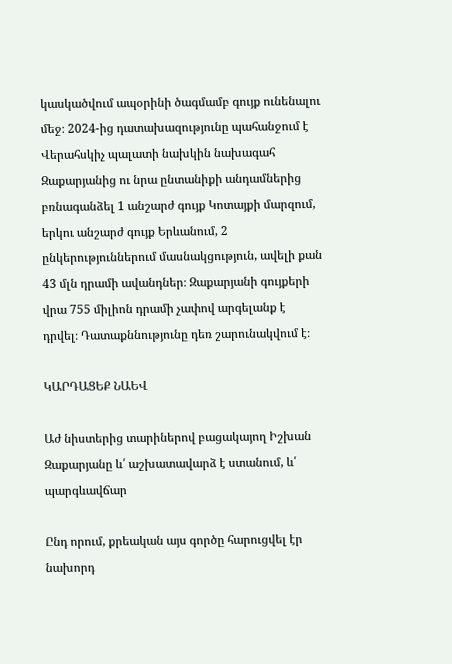կասկածվում ապօրինի ծագմամբ գույք ունենալու մեջ։ 2024-ից դատախազությունը պահանջում է Վերահսկիչ պալատի նախկին նախագահ Զաքարյանից ու նրա ընտանիքի անդամներից բռնագանձել 1 անշարժ գույք Կոտայքի մարզում, երկու անշարժ գույք Երևանում, 2 ընկերություններում մասնակցություն, ավելի քան 43 մլն դրամի ավանդներ։ Զաքարյանի գույքերի վրա 755 միլիոն դրամի չափով արգելանք է դրվել։ Դատաքննությունը դեռ շարունակվում է։

ԿԱՐԴԱՑԵՔ ՆԱԵՎ

Աժ նիստերից տարիներով բացակայող Իշխան Զաքարյանը և՛ աշխատավարձ է ստանում, և՛ պարգևավճար

Ընդ որում, քրեական այս գործը հարուցվել էր նախորդ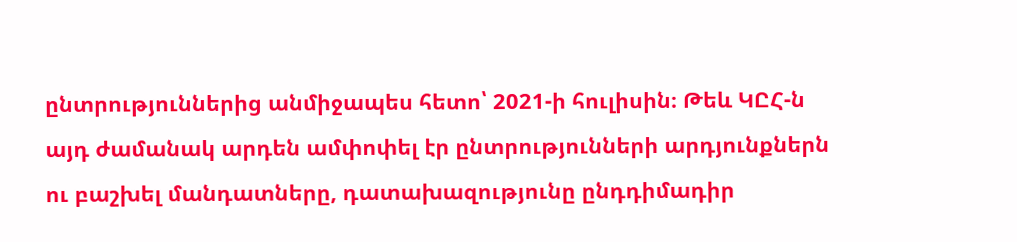ընտրություններից անմիջապես հետո՝ 2021-ի հուլիսին։ Թեև ԿԸՀ-ն այդ ժամանակ արդեն ամփոփել էր ընտրությունների արդյունքներն ու բաշխել մանդատները, դատախազությունը ընդդիմադիր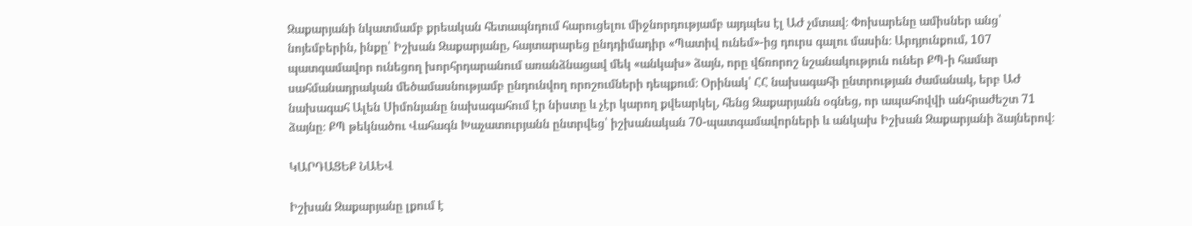Զաքարյանի նկատմամբ քրեական հետապնդում հարուցելու միջնորդությամբ այդպես էլ ԱԺ չմտավ։ Փոխարենը ամիսներ անց՝ նոյեմբերին, ինքը՝ Իշխան Զաքարյանը, հայտարարեց ընդդիմադիր «Պատիվ ունեմ»-ից դուրս գալու մասին։ Արդյունքում, 107 պատգամավոր ունեցող խորհրդարանում առանձնացավ մեկ «անկախ» ձայն, որը վճռորոշ նշանակություն ուներ ՔՊ-ի համար սահմանադրական մեծամասնությամբ ընդունվող որոշումների դեպքում։ Օրինակ՝ ՀՀ նախագահի ընտրության ժամանակ, երբ ԱԺ նախագահ Ալեն Սիմոնյանը նախագահում էր նիստը և չէր կարող քվեարկել, հենց Զաքարյանն օգնեց, որ ապահովվի անհրաժեշտ 71 ձայնը։ ՔՊ թեկնածու Վահագն Խաչատուրյանն ընտրվեց՝ իշխանական 70-պատգամավորների և անկախ Իշխան Զաքարյանի ձայներով։

ԿԱՐԴԱՑԵՔ ՆԱԵՎ

Իշխան Զաքարյանը լքում է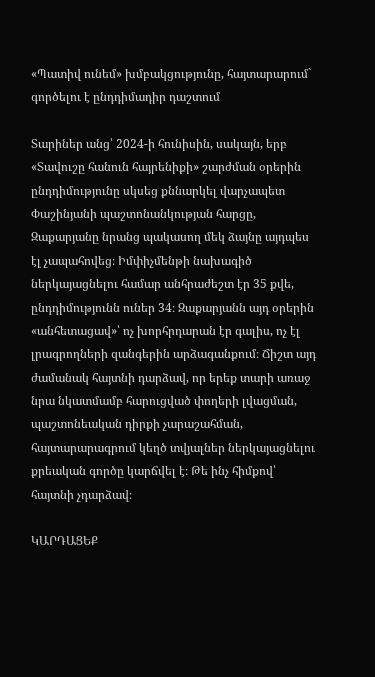«Պատիվ ունեմ» խմբակցությունը, հայտարարում` գործելու է ընդդիմադիր դաշտում

Տարիներ անց՝ 2024-ի հունիսին, սակայն, երբ «Տավուշը հանուն հայրենիքի» շարժման օրերին ընդդիմությունը սկսեց քննարկել վարչապետ Փաշինյանի պաշտոնանկության հարցը, Զաքարյանը նրանց պակասող մեկ ձայնը այդպես էլ չապահովեց։ Իմփիչմենթի նախագիծ ներկայացնելու համար անհրաժեշտ էր 35 քվե, ընդդիմությունն ուներ 34։ Զաքարյանն այդ օրերին «անհետացավ»՝ ոչ խորհրդարան էր գալիս, ոչ էլ լրագրողների զանգերին արձագանքում։ Ճիշտ այդ ժամանակ հայտնի դարձավ, որ երեք տարի առաջ նրա նկատմամբ հարուցված փողերի լվացման, պաշտոնեական դիրքի չարաշահման, հայտարարագրում կեղծ տվյալներ ներկայացնելու քրեական գործը կարճվել է։ Թե ինչ հիմքով՝ հայտնի չդարձավ։

ԿԱՐԴԱՑԵՔ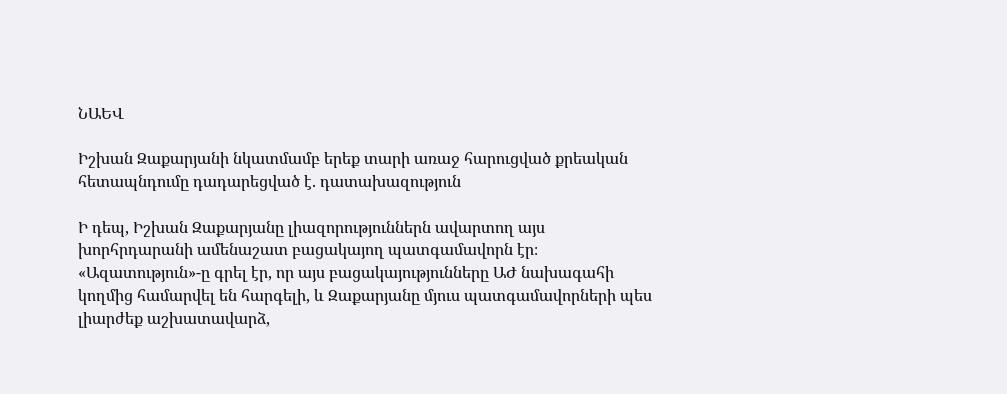ՆԱԵՎ

Իշխան Զաքարյանի նկատմամբ երեք տարի առաջ հարուցված քրեական հետապնդումը դադարեցված է. դատախազություն

Ի դեպ, Իշխան Զաքարյանը լիազորություններն ավարտող այս խորհրդարանի ամենաշատ բացակայող պատգամավորն էր։ «Ազատություն»-ը գրել էր, որ այս բացակայությունները ԱԺ նախագահի կողմից համարվել են հարգելի, և Զաքարյանը մյուս պատգամավորների պես լիարժեք աշխատավարձ,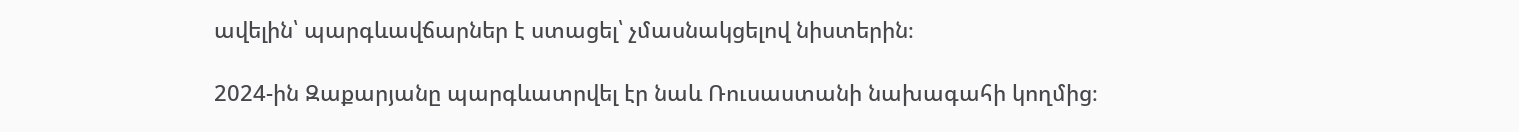ավելին՝ պարգևավճարներ է ստացել՝ չմասնակցելով նիստերին։

2024-ին Զաքարյանը պարգևատրվել էր նաև Ռուսաստանի նախագահի կողմից։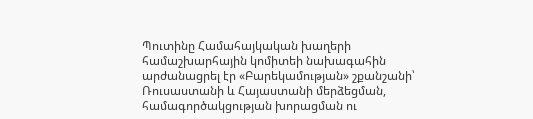Պուտինը Համահայկական խաղերի համաշխարհային կոմիտեի նախագահին արժանացրել էր «Բարեկամության» շքանշանի՝ Ռուսաստանի և Հայաստանի մերձեցման, համագործակցության խորացման ու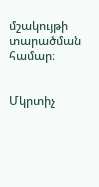մշակույթի տարածման համար։


Մկրտիչ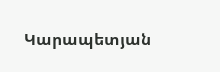Կարապետյան